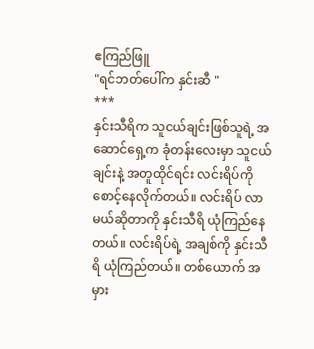ဧကြည်ဖြူ
"ရင်ဘတ်ပေါ်က နှင်းဆီ "
***
နှင်းသီရိက သူငယ်ချင်းဖြစ်သူရဲ့ အဆောင်ရှေ့က ခုံတန်းလေးမှာ သူငယ်ချင်းနဲ့ အတူထိုင်ရင်း လင်းရိပ်ကိုစောင့်နေလိုက်တယ်။ လင်းရိပ် လာမယ်ဆိုတာကို နှင်းသီရိ ယုံကြည်နေတယ်။ လင်းရိပ်ရဲ့ အချစ်ကို နှင်းသီရိ ယုံကြည်တယ်။ တစ်ယောက် အမှား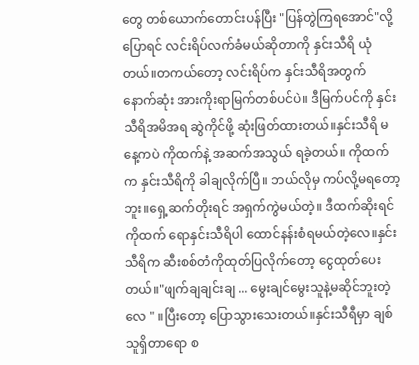တွေ တစ်ယောက်တောင်းပန်ပြီး "ပြန်တွဲကြရအောင်"လို့ ပြောရင် လင်းရိပ်လက်ခံမယ်ဆိုတာကို နှင်းသီရိ ယုံတယ်။တကယ်တော့ လင်းရိပ်က နှင်းသီရိအတွက် နောက်ဆုံး အားကိုးရာမြက်တစ်ပင်ပဲ။ ဒီမြက်ပင်ကို နှင်းသီရိအမိအရ ဆွဲကိုင်ဖို့ ဆုံးဖြတ်ထားတယ်။နှင်းသီရိ မနေ့ကပဲ ကိုထက်နဲ့ အဆက်အသွယ် ရခဲ့တယ်။ ကိုထက်က နှင်းသီရိကို ခါချလိုက်ပြီ။ ဘယ်လိုမှ ကပ်လို့မရတော့ဘူး။ရှေ့ဆက်တိုးရင် အရှက်ကွဲမယ်တဲ့။ ဒီထက်ဆိုးရင် ကိုထက် ရောနှင်းသီရိပါ ထောင်နန်းစံရမယ်တဲ့လေ။နှင်းသီရိက ဆီးစစ်တံကိုထုတ်ပြလိုက်တော့ ငွေထုတ်ပေးတယ်။"ဖျက်ချချင်းချ ... မွေးချင်မွေးသူနဲ့မဆိုင်ဘူးတဲ့လေ " ။ပြီးတော့ ပြောသွားသေးတယ်။နှင်းသီရီမှာ ချစ်သူရှိတာရော စ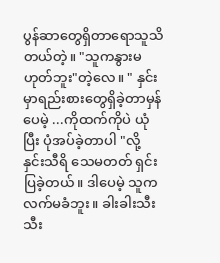ပွန်ဆာတွေရှိတာရောသူသိတယ်တဲ့။ "သူကနွားမဟုတ်ဘူး"တဲ့လေ။ " နှင်းမှာရည်းစားတွေရှိခဲ့တာမှန်ပေမဲ့ ...ကိုထက်ကိုပဲ ယုံပြီး ပုံအပ်ခဲ့တာပါ "လို့ နှင်းသီရိ သေမတတ် ရှင်းပြခဲ့တယ်။ ဒါပေမဲ့ သူကလက်မခံဘူး။ ခါးခါးသီးသီး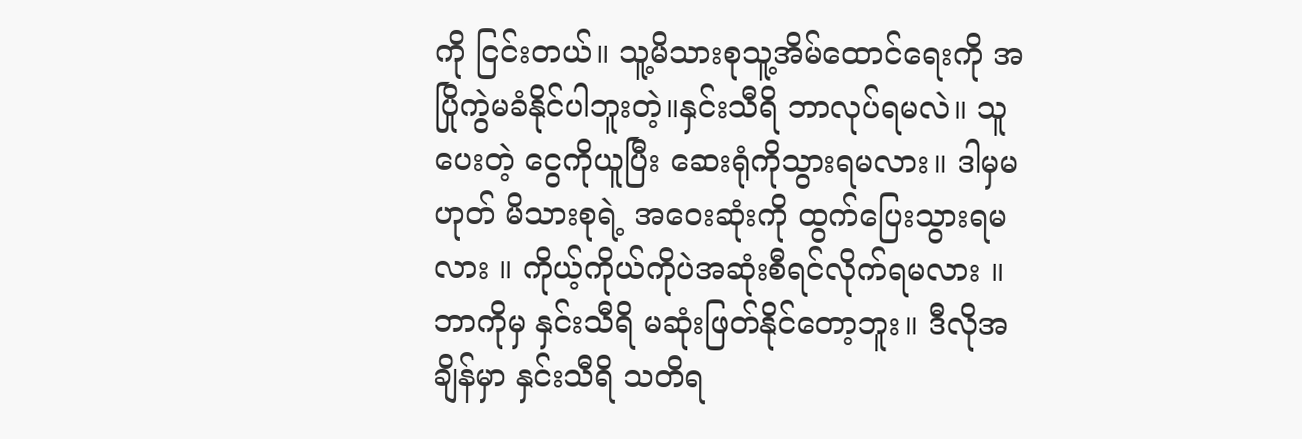ကို ငြင်းတယ်။ သူ့မိသားစုသူ့အိမ်ထောင်ရေးကို အပြိုကွဲမခံနိုင်ပါဘူးတဲ့။နှင်းသီရိ ဘာလုပ်ရမလဲ။ သူပေးတဲ့ ငွေကိုယူပြီး ဆေးရုံကိုသွားရမလား။ ဒါမှမဟုတ် မိသားစုရဲ့ အဝေးဆုံးကို ထွက်ပြေးသွားရမလား ။ ကိုယ့်ကိုယ်ကိုပဲအဆုံးစီရင်လိုက်ရမလား ။ ဘာကိုမှ နှင်းသီရိ မဆုံးဖြတ်နိုင်တော့ဘူး။ ဒီလိုအချိန်မှာ နှင်းသီရိ သတိရ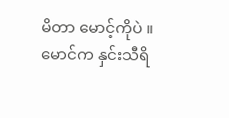မိတာ မောင့်ကိုပဲ ။မောင်က နှင်းသီရိ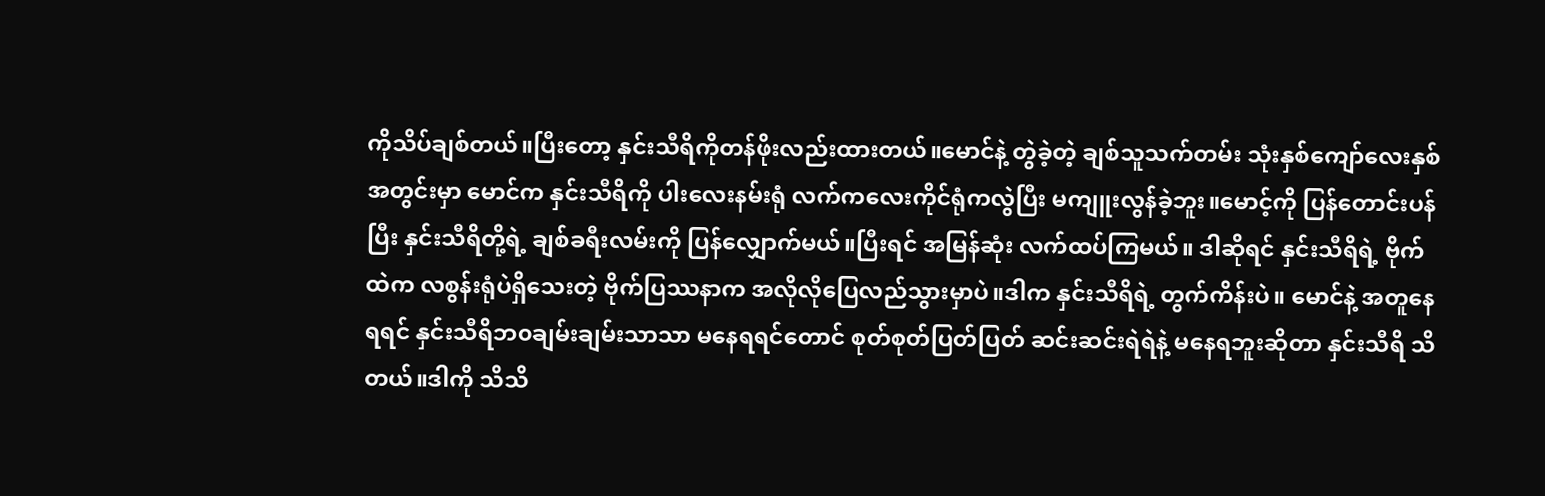ကိုသိပ်ချစ်တယ်။ပြီးတော့ နှင်းသီရိကိုတန်ဖိုးလည်းထားတယ်။မောင်နဲ့ တွဲခဲ့တဲ့ ချစ်သူသက်တမ်း သုံးနှစ်ကျော်လေးနှစ်အတွင်းမှာ မောင်က နှင်းသီရိကို ပါးလေးနမ်းရုံ လက်ကလေးကိုင်ရုံကလွဲပြီး မကျူးလွန်ခဲ့ဘူး။မောင့်ကို ပြန်တောင်းပန်ပြီး နှင်းသီရိတို့ရဲ့ ချစ်ခရီးလမ်းကို ပြန်လျှောက်မယ်။ပြီးရင် အမြန်ဆုံး လက်ထပ်ကြမယ်။ ဒါဆိုရင် နှင်းသီရိရဲ့ ဗိုက်ထဲက လစွန်းရုံပဲရှိသေးတဲ့ ဗိုက်ပြဿနာက အလိုလိုပြေလည်သွားမှာပဲ။ဒါက နှင်းသီရိရဲ့ တွက်ကိန်းပဲ။ မောင်နဲ့ အတူနေရရင် နှင်းသီရိဘ၀ချမ်းချမ်းသာသာ မနေရရင်တောင် စုတ်စုတ်ပြတ်ပြတ် ဆင်းဆင်းရဲရဲနဲ့ မနေရဘူးဆိုတာ နှင်းသီရိ သိတယ်။ဒါကို သိသိ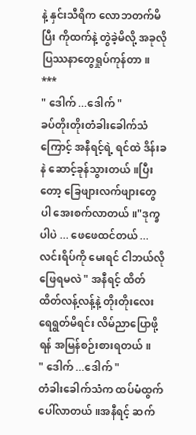နဲ့ နှင်းသီရိက လောဘတက်မိပြီး ကိုထက်နဲ့ တွဲခဲ့မိလို့ အခုလို ပြဿနာတွေရှုပ်ကုန်တာ။
***
" ဒေါက် ...ဒေါက် "
ခပ်တိုးတိုးတံခါးခေါက်သံကြောင့် အနီရင့်ရဲ့ ရင်ထဲ ဒိန်းခနဲ ဆောင့်ခုန်သွားတယ်။ပြီးတော့ ခြေဖျားလက်ဖျားတွေပါ အေးစက်လာတယ်။"ဒုက္ခပါပဲ ... ဖေဖေထင်တယ် ...လင်းရိပ်ကို မေးရင် ငါဘယ်လိုဖြေရမလဲ " အနီရင့် ထိတ်ထိတ်လန့်လန့်နဲ့ တိုးတိုးလေး ရေရွတ်မိရင်း လိမ်ညာပြောဖို့ရန် အမြန်စဉ်းစားရတယ်။
" ဒေါက် ...ဒေါက် "
တံခါးခေါက်သံက ထပ်မံထွက်ပေါ်လာတယ်။အနီရင့် ဆက်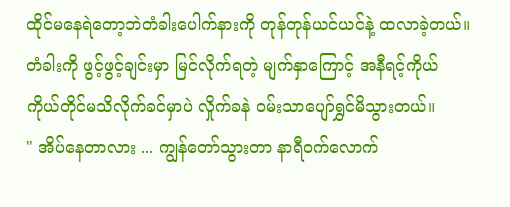ထိုင်မနေရဲတော့ဘဲတံခါးပေါက်နားကို တုန်တုန်ယင်ယင်နဲ့ ထလာခဲ့တယ်။
တံခါးကို ဖွင့်ဖွင့်ချင်းမှာ မြင်လိုက်ရတဲ့ မျက်နှာကြောင့် အနီရင့်ကိုယ်ကိုယ်တိုင်မသိလိုက်ခင်မှာပဲ လှိုက်ခနဲ ဝမ်းသာပျော်ရွှင်မိသွားတယ်။
" အိပ်နေတာလား ... ကျွန်တော်သွားတာ နာရီဝက်လောက်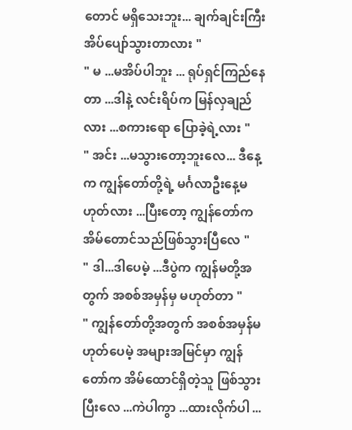တောင် မရှိသေးဘူး... ချက်ချင်းကြီးအိပ်ပျော်သွားတာလား "
" မ ...မအိပ်ပါဘူး ... ရုပ်ရှင်ကြည်နေတာ ...ဒါနဲ့ လင်းရိပ်က မြန်လှချည်လား ...စကားရော ပြောခဲ့ရဲ့လား "
" အင်း ...မသွားတော့ဘူးလေ... ဒီနေ့က ကျွန်တော်တို့ရဲ့ မင်္ဂလာဦးနေ့မဟုတ်လား ...ပြီးတော့ ကျွန်တော်က အိမ်တောင်သည်ဖြစ်သွားပြီလေ "
" ဒါ...ဒါပေမဲ့ ...ဒီပွဲက ကျွန်မတို့အတွက် အစစ်အမှန်မှ မဟုတ်တာ "
" ကျွန်တော်တို့အတွက် အစစ်အမှန်မဟုတ်ပေမဲ့ အများအမြင်မှာ ကျွန်တော်က အိမ်ထောင်ရှိတဲ့သူ ဖြစ်သွားပြီးလေ ...ကဲပါကွာ ...ထားလိုက်ပါ ...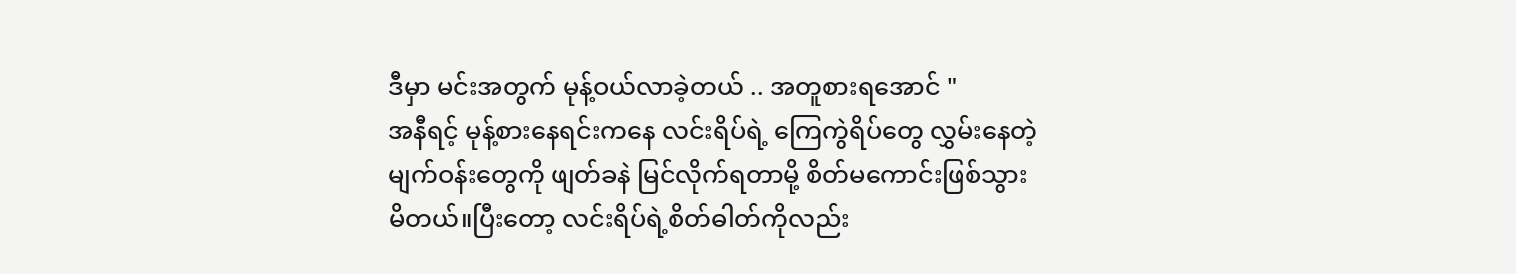ဒီမှာ မင်းအတွက် မုန့်ဝယ်လာခဲ့တယ် .. အတူစားရအောင် "
အနီရင့် မုန့်စားနေရင်းကနေ လင်းရိပ်ရဲ့ ကြေကွဲရိပ်တွေ လွှမ်းနေတဲ့ မျက်ဝန်းတွေကို ဖျတ်ခနဲ မြင်လိုက်ရတာမို့ စိတ်မကောင်းဖြစ်သွားမိတယ်။ပြီးတော့ လင်းရိပ်ရဲ့စိတ်ဓါတ်ကိုလည်း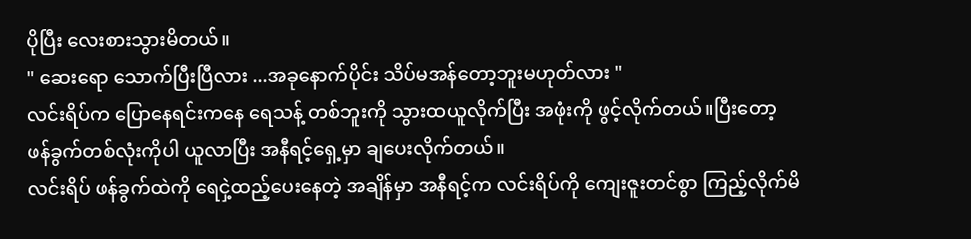ပိုပြီး လေးစားသွားမိတယ်။
" ဆေးရော သောက်ပြီးပြီလား ...အခုနောက်ပိုင်း သိပ်မအန်တော့ဘူးမဟုတ်လား "
လင်းရိပ်က ပြောနေရင်းကနေ ရေသန့် တစ်ဘူးကို သွားထယူလိုက်ပြီး အဖုံးကို ဖွင့်လိုက်တယ်။ပြီးတော့ ဖန်ခွက်တစ်လုံးကိုပါ ယူလာပြီး အနီရင့်ရှေ့မှာ ချပေးလိုက်တယ်။
လင်းရိပ် ဖန်ခွက်ထဲကို ရေငှဲ့ထည့်ပေးနေတဲ့ အချိန်မှာ အနီရင့်က လင်းရိပ်ကို ကျေးဇူးတင်စွာ ကြည့်လိုက်မိ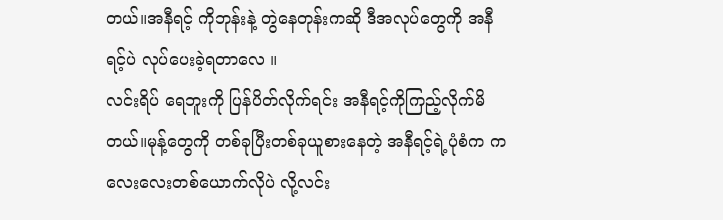တယ်။အနီရင့် ကိုဘုန်းနဲ့ တွဲနေတုန်းကဆို ဒီအလုပ်တွေကို အနီရင့်ပဲ လုပ်ပေးခဲ့ရတာလေ ။
လင်းရိပ် ရေဘူးကို ပြန်ပိတ်လိုက်ရင်း အနီရင့်ကိုကြည့်လိုက်မိတယ်။မုန့်တွေကို တစ်ခုပြီးတစ်ခုယူစားနေတဲ့ အနီရင့်ရဲ့ပုံစံက ကလေးလေးတစ်ယောက်လိုပဲ လို့လင်း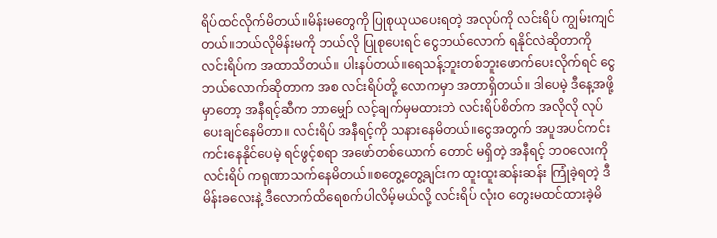ရိပ်ထင်လိုက်မိတယ်။မိန်းမတွေကို ပြုစုယုယပေးရတဲ့ အလုပ်ကို လင်းရိပ် ကျွမ်းကျင်တယ်။ဘယ်လိုမိန်းမကို ဘယ်လို ပြုစုပေးရင် ငွေဘယ်လောက် ရနိုင်လဲဆိုတာကို လင်းရိပ်က အထာသိတယ်။ ပါးနပ်တယ်။ရေသန့်ဘူးတစ်ဘူးဖောက်ပေးလိုက်ရင် ငွေဘယ်လောက်ဆိုတာက အစ လင်းရိပ်တို့ လောကမှာ အတာရှိတယ်။ ဒါပေမဲ့ ဒီနေ့အဖို့မှာတော့ အနီရင့်ဆီက ဘာမျှော် လင့်ချက်မှမထားဘဲ လင်းရိပ်စိတ်က အလိုလို လုပ်ပေးချင်နေမိတာ။ လင်းရိပ် အနီရင့်ကို သနားနေမိတယ်။ငွေအတွက် အပူအပင်ကင်းကင်းနေနိုင်ပေမဲ့ ရင်ဖွင့်စရာ အဖော်တစ်ယောက် တောင် မရှိတဲ့ အနီရင့် ဘ၀လေးကို လင်းရိပ် ကရုဏာသက်နေမိတယ်။စတွေ့တွေ့ချင်းက ထူးထူးဆန်းဆန်း ကြုံခဲ့ရတဲ့ ဒီမိန်းခလေးနဲ့ ဒီလောက်ထိရေစက်ပါလိမ့်မယ်လို့ လင်းရိပ် လုံးဝ တွေးမထင်ထားခဲ့မိ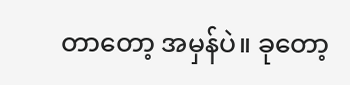တာတော့ အမှန်ပဲ။ ခုတော့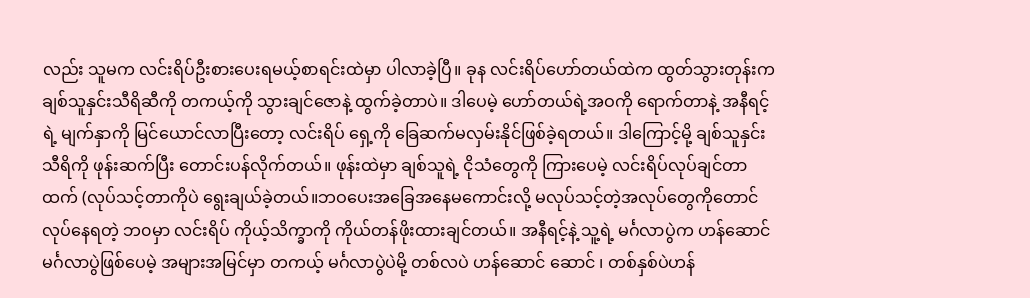လည်း သူမက လင်းရိပ်ဦးစားပေးရမယ့်စာရင်းထဲမှာ ပါလာခဲ့ပြီ။ ခုန လင်းရိပ်ဟော်တယ်ထဲက ထွတ်သွားတုန်းက ချစ်သူနှင်းသီရိဆီကို တကယ့်ကို သွားချင်ဇောနဲ့ ထွက်ခဲ့တာပဲ။ ဒါပေမဲ့ ဟော်တယ်ရဲ့အဝကို ရောက်တာနဲ့ အနီရင့်ရဲ့ မျက်နှာကို မြင်ယောင်လာပြီးတော့ လင်းရိပ် ရှေ့ကို ခြေဆက်မလှမ်းနိုင်ဖြစ်ခဲ့ရတယ်။ ဒါကြောင့်မို့ ချစ်သူနှင်းသီရိကို ဖုန်းဆက်ပြီး တောင်းပန်လိုက်တယ်။ ဖုန်းထဲမှာ ချစ်သူရဲ့ ငိုသံတွေကို ကြားပေမဲ့ လင်းရိပ်လုပ်ချင်တာထက် (လုပ်သင့်တာကိုပဲ ရွေးချယ်ခဲ့တယ်။ဘဝပေးအခြေအနေမကောင်းလို့ မလုပ်သင့်တဲ့အလုပ်တွေကိုတောင် လုပ်နေရတဲ့ ဘ၀မှာ လင်းရိပ် ကိုယ့်သိက္ခာကို ကိုယ်တန်ဖိုးထားချင်တယ်။ အနီရင့်နဲ့ သူ့ရဲ့ မင်္ဂလာပွဲက ဟန်ဆောင်မင်္ဂလာပွဲဖြစ်ပေမဲ့ အများအမြင်မှာ တကယ့် မင်္ဂလာပွဲပဲမို့ တစ်လပဲ ဟန်ဆောင် ဆောင် ၊ တစ်နှစ်ပဲဟန်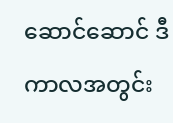ဆောင်ဆောင် ဒီကာလအတွင်း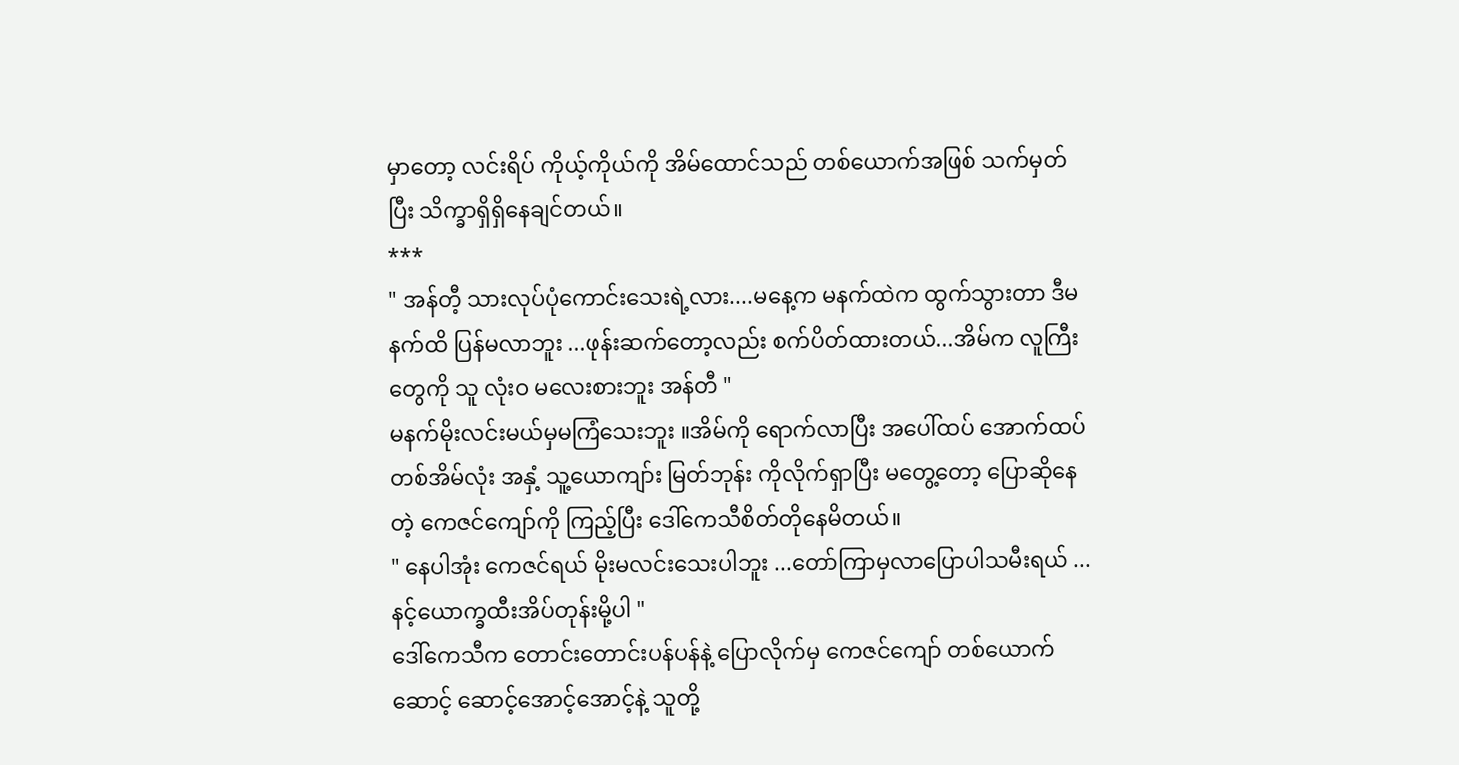မှာတော့ လင်းရိပ် ကိုယ့်ကိုယ်ကို အိမ်ထောင်သည် တစ်ယောက်အဖြစ် သက်မှတ်ပြီး သိက္ခာရှိရှိနေချင်တယ်။
***
" အန်တီ့ သားလုပ်ပုံကောင်းသေးရဲ့လား....မနေ့က မနက်ထဲက ထွက်သွားတာ ဒီမနက်ထိ ပြန်မလာဘူး ...ဖုန်းဆက်တော့လည်း စက်ပိတ်ထားတယ်...အိမ်က လူကြီးတွေကို သူ လုံးဝ မလေးစားဘူး အန်တီ "
မနက်မိုးလင်းမယ်မှမကြံသေးဘူး ။အိမ်ကို ရောက်လာပြီး အပေါ်ထပ် အောက်ထပ်တစ်အိမ်လုံး အနှံ့ သူ့ယောကျာ်း မြတ်ဘုန်း ကိုလိုက်ရှာပြီး မတွေ့တော့ ပြောဆိုနေတဲ့ ကေဇင်ကျော်ကို ကြည့်ပြီး ဒေါ်ကေသီစိတ်တိုနေမိတယ်။
" နေပါအုံး ကေဇင်ရယ် မိုးမလင်းသေးပါဘူး ...တော်ကြာမှလာပြောပါသမီးရယ် ... နင့်ယောက္ခထီးအိပ်တုန်းမို့ပါ "
ဒေါ်ကေသီက တောင်းတောင်းပန်ပန်နဲ့ ပြောလိုက်မှ ကေဇင်ကျော် တစ်ယောက် ဆောင့် ဆောင့်အောင့်အောင့်နဲ့ သူတို့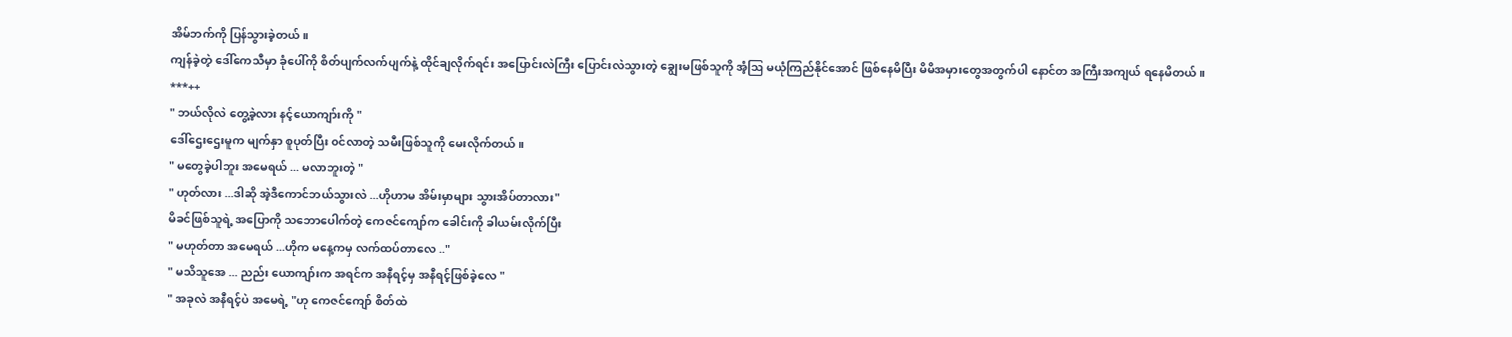အိမ်ဘက်ကို ပြန်သွားခဲ့တယ်။
ကျန်ခဲ့တဲ့ ဒေါ်ကေသီမှာ ခုံပေါ်ကို စိတ်ပျက်လက်ပျက်နဲ့ ထိုင်ချလိုက်ရင်း အပြောင်းလဲကြီး ပြောင်းလဲသွားတဲ့ ချွေးမဖြစ်သူကို အံ့ဩ မယုံကြည်နိုင်အောင် ဖြစ်နေမိပြီး မိမိအမှားတွေအတွက်ပါ နောင်တ အကြီးအကျယ် ရနေမိတယ်။
***++
" ဘယ်လိုလဲ တွေ့ခဲ့လား နင့်ယောကျာ်းကို "
ဒေါ်ဌေးဌေးမူက မျက်နှာ စူပုတ်ပြီး ၀င်လာတဲ့ သမီးဖြစ်သူကို မေးလိုက်တယ်။
" မတွေခဲ့ပါဘူး အမေရယ် ... မလာဘူးတဲ့ "
" ဟုတ်လား ...ဒါဆို အဲ့ဒီကောင်ဘယ်သွားလဲ ...ဟိုဟာမ အိမ်းမှာများ သွားအိပ်တာလား"
မိခင်ဖြစ်သူရဲ့ အပြောကို သဘောပေါက်တဲ့ ကေဇင်ကျော်က ခေါင်းကို ခါယမ်းလိုက်ပြီး
" မဟုတ်တာ အမေရယ် ...ဟိုက မနေ့ကမှ လက်ထပ်တာလေ .."
" မသိသူအေ ... ညည်း ယောကျာ်းက အရင်က အနီရင့်မှ အနီရင့်ဖြစ်ခဲ့လေ "
" အခုလဲ အနီရင့်ပဲ အမေရဲ့ "ဟု ကေဇင်ကျော် စိတ်ထဲ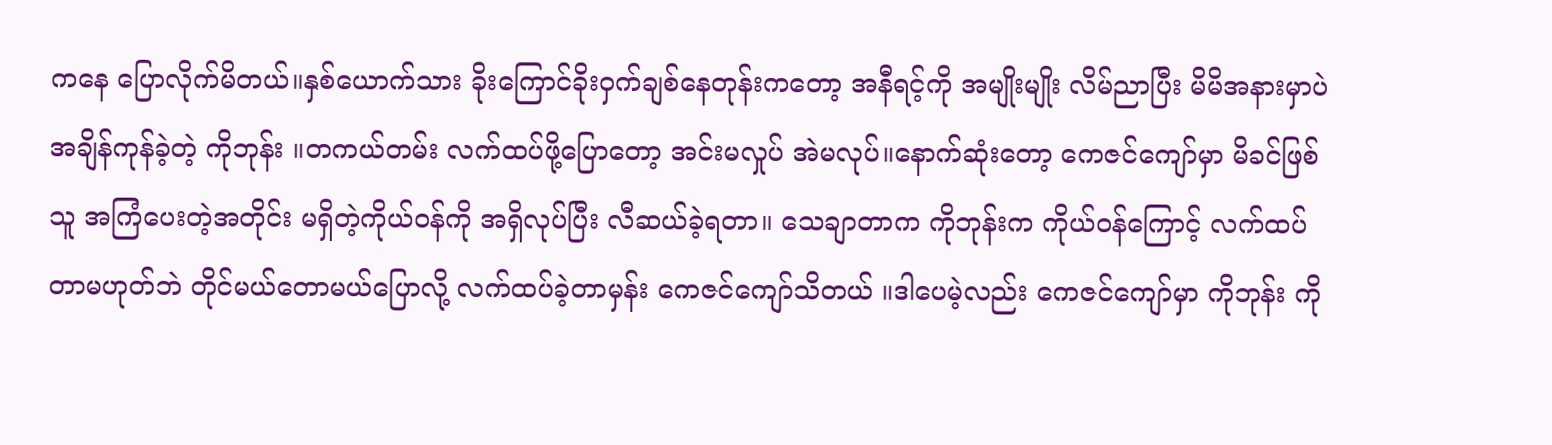ကနေ ပြောလိုက်မိတယ်။နှစ်ယောက်သား ခိုးကြောင်ခိုးဝှက်ချစ်နေတုန်းကတော့ အနီရင့်ကို အမျိုးမျိုး လိမ်ညာပြီး မိမိအနားမှာပဲ အချိန်ကုန်ခဲ့တဲ့ ကိုဘုန်း ။တကယ်တမ်း လက်ထပ်ဖို့ပြောတော့ အင်းမလှုပ် အဲမလုပ်။နောက်ဆုံးတော့ ကေဇင်ကျော်မှာ မိခင်ဖြစ်သူ အကြံပေးတဲ့အတိုင်း မရှိတဲ့ကိုယ်ဝန်ကို အရှိလုပ်ပြီး လီဆယ်ခဲ့ရတာ။ သေချာတာက ကိုဘုန်းက ကိုယ်ဝန်ကြောင့် လက်ထပ်တာမဟုတ်ဘဲ တိုင်မယ်တောမယ်ပြောလို့ လက်ထပ်ခဲ့တာမှန်း ကေဇင်ကျော်သိတယ် ။ဒါပေမဲ့လည်း ကေဇင်ကျော်မှာ ကိုဘုန်း ကို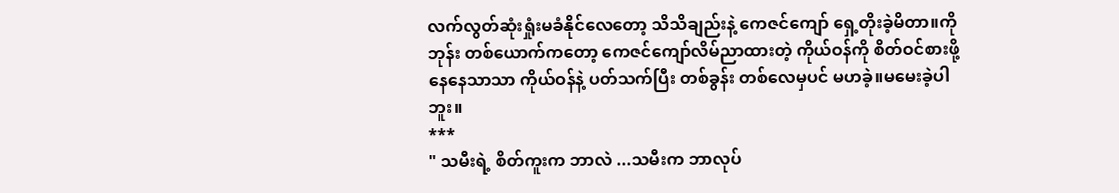လက်လွတ်ဆုံးရှုံးမခံနိုင်လေတော့ သိသိချည်းနဲ့ ကေဇင်ကျော် ရှေ့တိုးခဲ့မိတာ။ကိုဘုန်း တစ်ယောက်ကတော့ ကေဇင်ကျော်လိမ်ညာထားတဲ့ ကိုယ်ဝန်ကို စိတ်ဝင်စားဖို့နေနေသာသာ ကိုယ်ဝန်နဲ့ ပတ်သက်ပြီး တစ်ခွန်း တစ်လေမှပင် မဟခဲ့။မမေးခဲ့ပါဘူး။
***
" သမီးရဲ့ စိတ်ကူးက ဘာလဲ ...သမီးက ဘာလုပ်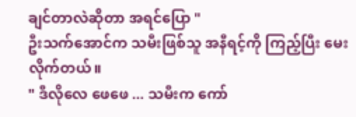ချင်တာလဲဆိုတာ အရင်ပြော "
ဦးသက်အောင်က သမီးဖြစ်သူ အနီရင့်ကို ကြည့်ပြီး မေးလိုက်တယ်။
" ဒီလိုလေ ဖေဖေ ... သမီးက ကော်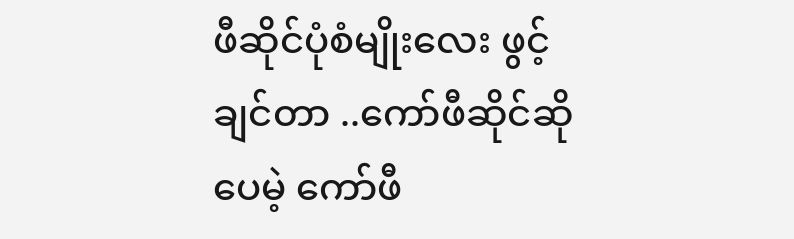ဖီဆိုင်ပုံစံမျိုးလေး ဖွင့်ချင်တာ ..ကော်ဖီဆိုင်ဆိုပေမဲ့ ကော်ဖီ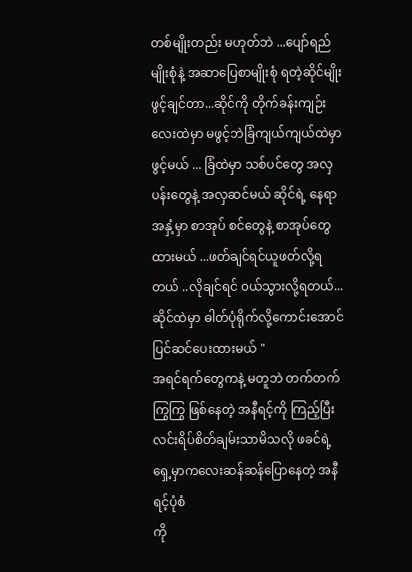တစ်မျိုးတည်း မဟုတ်ဘဲ ...ပျော်ရည်မျိုးစုံနဲ့ အဆာပြေစာမျိုးစုံ ရတဲ့ဆိုင်မျိုး ဖွင့်ချင်တာ...ဆိုင်ကို တိုက်ခန်းကျဉ်းလေးထဲမှာ မဖွင့်ဘဲခြံကျယ်ကျယ်ထဲမှာ ဖွင့်မယ် ... ခြံထဲမှာ သစ်ပင်တွေ အလှပန်းတွေနဲ့ အလှဆင်မယ် ဆိုင်ရဲ့ နေရာအနှံ့မှာ စာအုပ် စင်တွေနဲ့ စာအုပ်တွေထားမယ် ...ဖတ်ချင်ရင်ယူဖတ်လို့ရတယ် ..လိုချင်ရင် ၀ယ်သွားလို့ရတယ်...ဆိုင်ထဲမှာ ဓါတ်ပုံရိုက်လို့ကောင်းအောင်ပြင်ဆင်ပေးထားမယ် "
အရင်ရက်တွေကနဲ့ မတူဘဲ တက်တက်ကြွကြွ ဖြစ်နေတဲ့ အနီရင့်ကို ကြည့်ပြီး လင်းရိပ်စိတ်ချမ်းသာမိသလို ဖခင်ရဲ့ရှေ့မှာကလေးဆန်ဆန်ပြောနေတဲ့ အနီရင့်ပုံစံ
ကို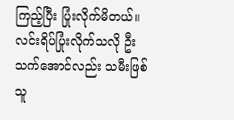ကြည့်ပြီး ပြုံးလိုက်မိတယ်။
လင်းရိပ်ပြုံးလိုက်သလို ဦးသက်အောင်လည်း သမီးဖြစ်သူ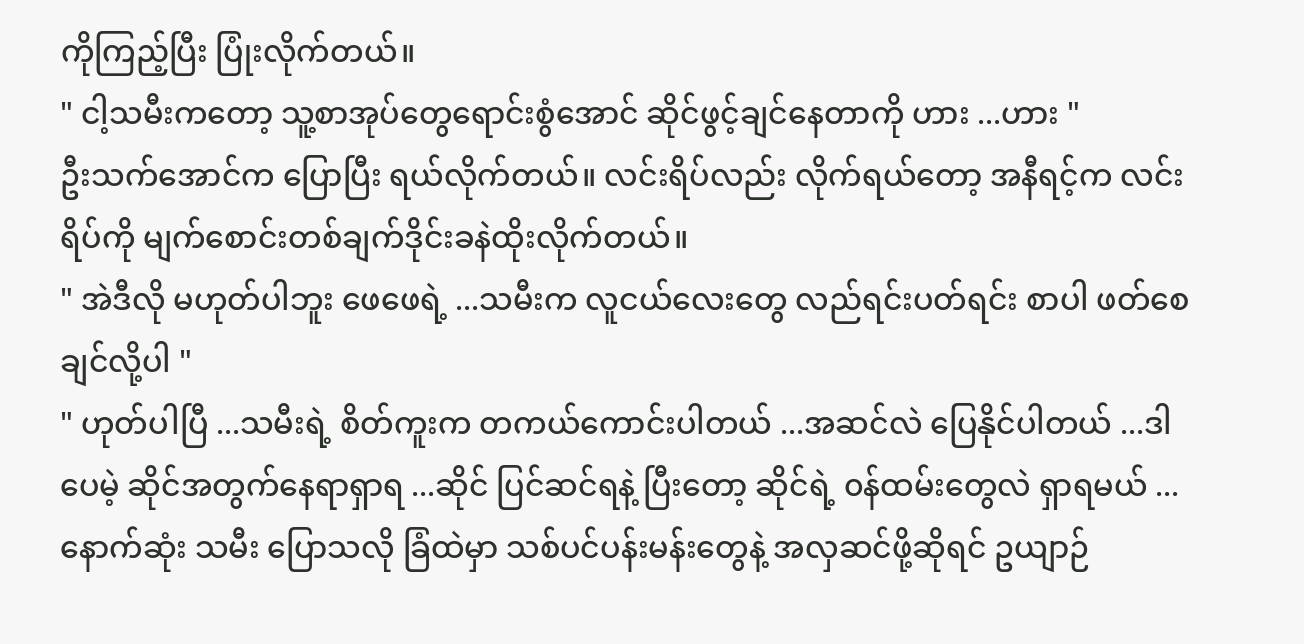ကိုကြည့်ပြီး ပြုံးလိုက်တယ်။
" ငါ့သမီးကတော့ သူ့စာအုပ်တွေရောင်းစွံအောင် ဆိုင်ဖွင့်ချင်နေတာကို ဟား ...ဟား "
ဦးသက်အောင်က ပြောပြီး ရယ်လိုက်တယ်။ လင်းရိပ်လည်း လိုက်ရယ်တော့ အနီရင့်က လင်းရိပ်ကို မျက်စောင်းတစ်ချက်ဒိုင်းခနဲထိုးလိုက်တယ်။
" အဲဒီလို မဟုတ်ပါဘူး ဖေဖေရဲ့ ...သမီးက လူငယ်လေးတွေ လည်ရင်းပတ်ရင်း စာပါ ဖတ်စေချင်လို့ပါ "
" ဟုတ်ပါပြီ ...သမီးရဲ့ စိတ်ကူးက တကယ်ကောင်းပါတယ် ...အဆင်လဲ ပြေနိုင်ပါတယ် ...ဒါပေမဲ့ ဆိုင်အတွက်နေရာရှာရ ...ဆိုင် ပြင်ဆင်ရနဲ့ ပြီးတော့ ဆိုင်ရဲ့ ၀န်ထမ်းတွေလဲ ရှာရမယ် ...နောက်ဆုံး သမီး ပြောသလို ခြံထဲမှာ သစ်ပင်ပန်းမန်းတွေနဲ့ အလှဆင်ဖို့ဆိုရင် ဥယျာဉ်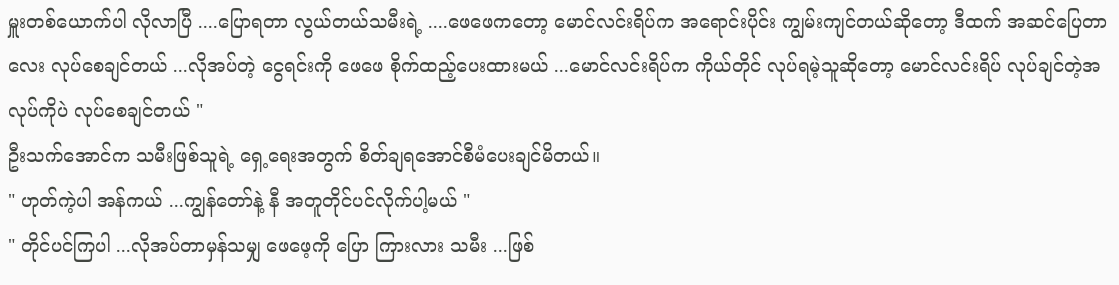မှူးတစ်ယောက်ပါ လိုလာပြီ ....ပြောရတာ လွယ်တယ်သမီးရဲ့ ....ဖေဖေကတော့ မောင်လင်းရိပ်က အရောင်းပိုင်း ကျွမ်းကျင်တယ်ဆိုတော့ ဒီထက် အဆင်ပြေတာလေး လုပ်စေချင်တယ် ...လိုအပ်တဲ့ ငွေရင်းကို ဖေဖေ စိုက်ထည့်ပေးထားမယ် ...မောင်လင်းရိပ်က ကိုယ်တိုင် လုပ်ရမဲ့သူဆိုတော့ မောင်လင်းရိပ် လုပ်ချင်တဲ့အလုပ်ကိုပဲ လုပ်စေချင်တယ် "
ဦးသက်အောင်က သမီးဖြစ်သူရဲ့ ရှေ့ရေးအတွက် စိတ်ချရအောင်စီမံပေးချင်မိတယ်။
" ဟုတ်ကဲ့ပါ အန်ကယ် ...ကျွန်တော်နဲ့ နီ အတူတိုင်ပင်လိုက်ပါ့မယ် "
" တိုင်ပင်ကြပါ ...လိုအပ်တာမှန်သမျှ ဖေဖေ့ကို ပြော ကြားလား သမီး ...ဖြစ်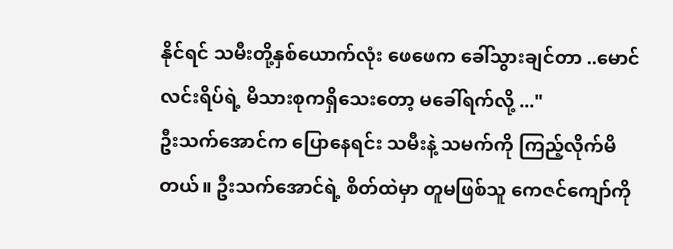နိုင်ရင် သမီးတို့နှစ်ယောက်လုံး ဖေဖေက ခေါ်သွားချင်တာ ..မောင်လင်းရိပ်ရဲ့ မိသားစုကရှိသေးတော့ မခေါ်ရက်လို့ ..."
ဦးသက်အောင်က ပြောနေရင်း သမီးနဲ့ သမက်ကို ကြည့်လိုက်မိတယ်။ ဦးသက်အောင်ရဲ့ စိတ်ထဲမှာ တူမဖြစ်သူ ကေဇင်ကျော်ကို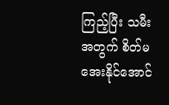ကြည့်ပြီး သမီးအတွက် စိတ်မအေးနိုင်အောင်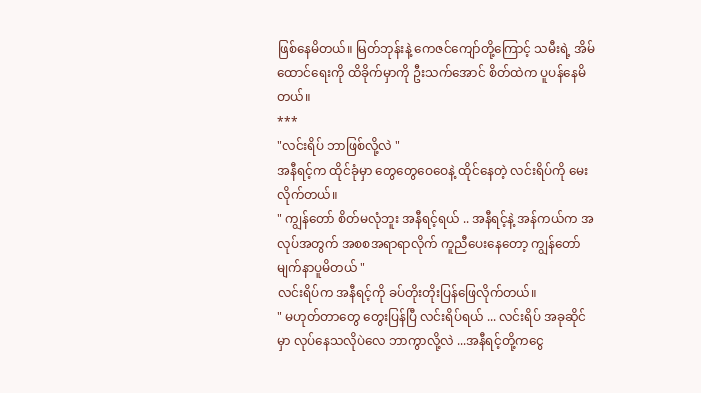ဖြစ်နေမိတယ်။ မြတ်ဘုန်းနဲ့ ကေဇင်ကျော်တို့ကြောင့် သမီးရဲ့ အိမ်ထောင်ရေးကို ထိခိုက်မှာကို ဦးသက်အောင် စိတ်ထဲက ပူပန်နေမိတယ်။
***
"လင်းရိပ် ဘာဖြစ်လို့လဲ "
အနီရင့်က ထိုင်ခုံမှာ တွေတွေဝေဝေနဲ့ ထိုင်နေတဲ့ လင်းရိပ်ကို မေးလိုက်တယ်။
" ကျွန်တော် စိတ်မလုံဘူး အနီရင့်ရယ် .. အနီရင့်နဲ့ အန်ကယ်က အလုပ်အတွက် အစစအရာရာလိုက် ကူညီပေးနေတော့ ကျွန်တော် မျက်နာပူမိတယ် "
လင်းရိပ်က အနီရင့်ကို ခပ်တိုးတိုးပြန်ဖြေလိုက်တယ်။
" မဟုတ်တာတွေ တွေးပြန်ပြီ လင်းရိပ်ရယ် ... လင်းရိပ် အခုဆိုင်မှာ လုပ်နေသလိုပဲလေ ဘာကွာလို့လဲ ...အနီရင့်တို့ကငွေ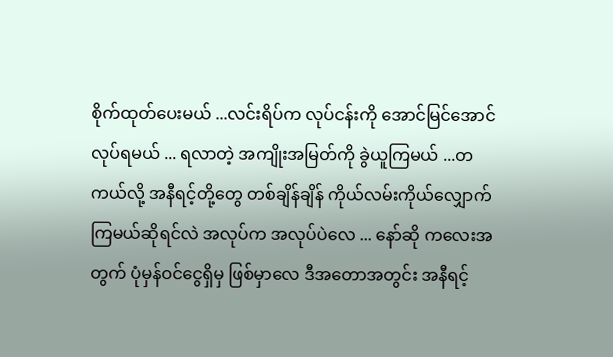စိုက်ထုတ်ပေးမယ် ...လင်းရိပ်က လုပ်ငန်းကို အောင်မြင်အောင် လုပ်ရမယ် ... ရလာတဲ့ အကျိုးအမြတ်ကို ခွဲယူကြမယ် ...တကယ်လို့ အနီရင့်တို့တွေ တစ်ချိန်ချိန် ကိုယ်လမ်းကိုယ်လျှောက်ကြမယ်ဆိုရင်လဲ အလုပ်က အလုပ်ပဲလေ ... နော်ဆို ကလေးအတွက် ပုံမှန်ဝင်ငွေရှိမှ ဖြစ်မှာလေ ဒီအတောအတွင်း အနီရင့်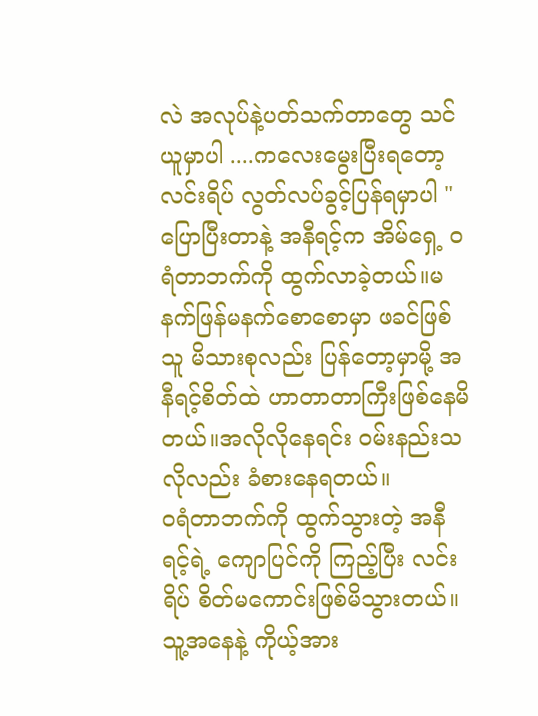လဲ အလုပ်နဲ့ပတ်သက်တာတွေ သင်ယူမှာပါ ....ကလေးမွေးပြီးရတော့ လင်းရိပ် လွတ်လပ်ခွင့်ပြန်ရမှာပါ "
ပြောပြီးတာနဲ့ အနီရင့်က အိမ်ရှေ့ ၀ရံတာဘက်ကို ထွက်လာခဲ့တယ်။မနက်ဖြန်မနက်စောစောမှာ ဖခင်ဖြစ်သူ မိသားစုလည်း ပြန်တော့မှာမို့ အနီရင့်စိတ်ထဲ ဟာတာတာကြီးဖြစ်နေမိတယ်။အလိုလိုနေရင်း ဝမ်းနည်းသလိုလည်း ခံစားနေရတယ်။
၀ရံတာဘက်ကို ထွက်သွားတဲ့ အနီရင့်ရဲ့ ကျောပြင်ကို ကြည့်ပြီး လင်းရိပ် စိတ်မကောင်းဖြစ်မိသွားတယ်။ သူ့အနေနဲ့ ကိုယ့်အား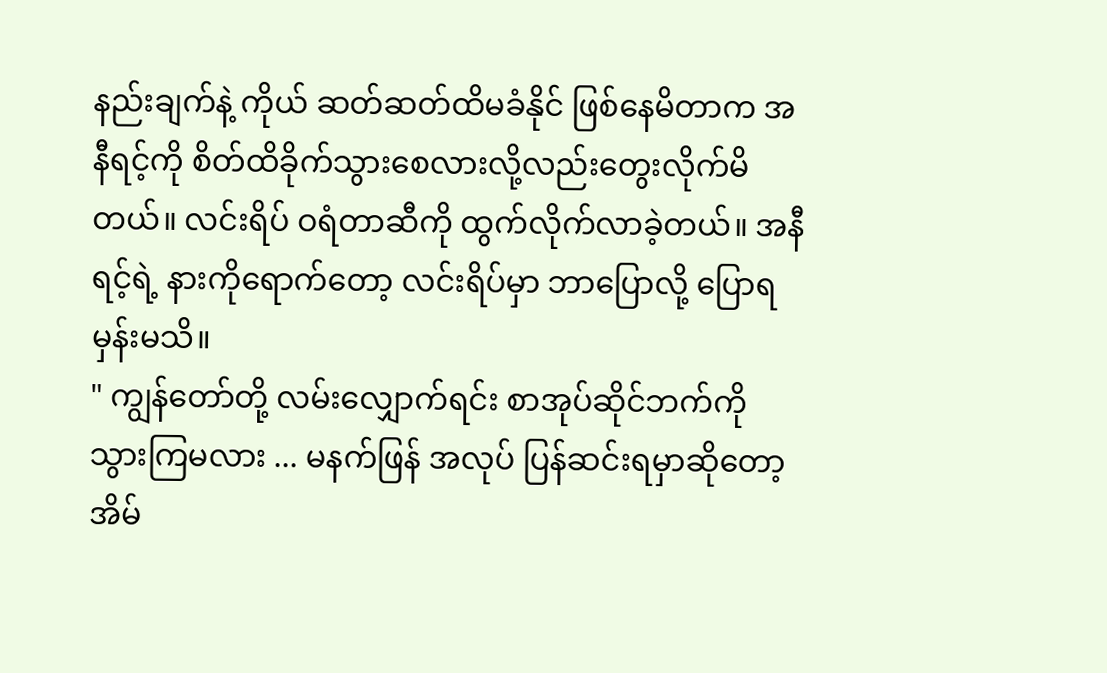နည်းချက်နဲ့ ကိုယ် ဆတ်ဆတ်ထိမခံနိုင် ဖြစ်နေမိတာက အနီရင့်ကို စိတ်ထိခိုက်သွားစေလားလို့လည်းတွေးလိုက်မိတယ်။ လင်းရိပ် ဝရံတာဆီကို ထွက်လိုက်လာခဲ့တယ်။ အနီရင့်ရဲ့ နားကိုရောက်တော့ လင်းရိပ်မှာ ဘာပြောလို့ ပြောရမှန်းမသိ။
" ကျွန်တော်တို့ လမ်းလျှောက်ရင်း စာအုပ်ဆိုင်ဘက်ကို သွားကြမလား ... မနက်ဖြန် အလုပ် ပြန်ဆင်းရမှာဆိုတော့ အိမ်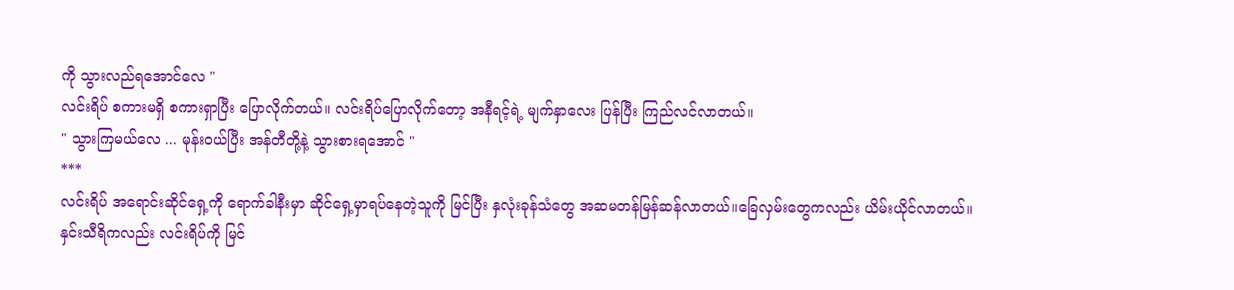ကို သွားလည်ရအောင်လေ "
လင်းရိပ် စကားမရှိ စကားရှာပြီး ပြောလိုက်တယ်။ လင်းရိပ်ပြောလိုက်တော့ အနီရင့်ရဲ့ မျက်နှာလေး ပြန်ပြီး ကြည်လင်လာတယ်။
" သွားကြမယ်လေ ... မုန်းဝယ်ပြီး အန်တီတို့နဲ့ သွားစားရအောင် "
***
လင်းရိပ် အရောင်းဆိုင်ရှေ့ကို ရောက်ခါနီးမှာ ဆိုင်ရှေ့မှာရပ်နေတဲ့သူကို မြင်ပြီး နှလုံးခုန်သံတွေ အဆမတန်မြန်ဆန်လာတယ်။ခြေလှမ်းတွေကလည်း ယိမ်းယိုင်လာတယ်။
နှင်းသီရိကလည်း လင်းရိပ်ကို မြင်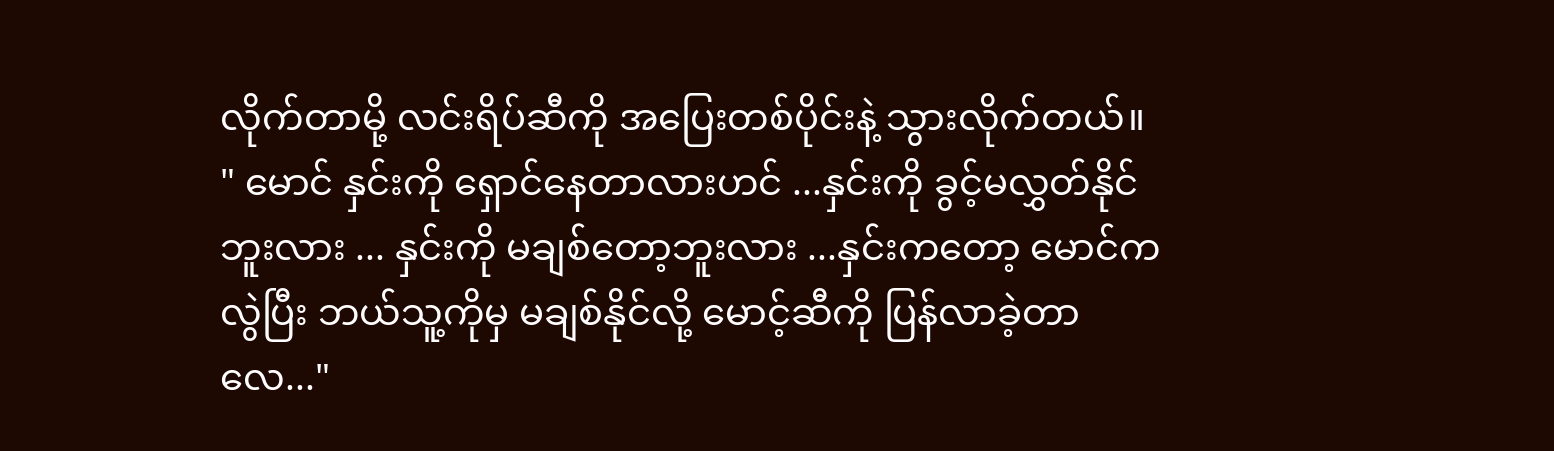လိုက်တာမို့ လင်းရိပ်ဆီကို အပြေးတစ်ပိုင်းနဲ့ သွားလိုက်တယ်။
" မောင် နှင်းကို ရှောင်နေတာလားဟင် ...နှင်းကို ခွင့်မလွှတ်နိုင်ဘူးလား ... နှင်းကို မချစ်တော့ဘူးလား ...နှင်းကတော့ မောင်ကလွဲပြီး ဘယ်သူ့ကိုမှ မချစ်နိုင်လို့ မောင့်ဆီကို ပြန်လာခဲ့တာလေ..."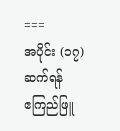===
အပိုင်း (၁၇) ဆက်ရန်
ဧကြည်ဖြူ